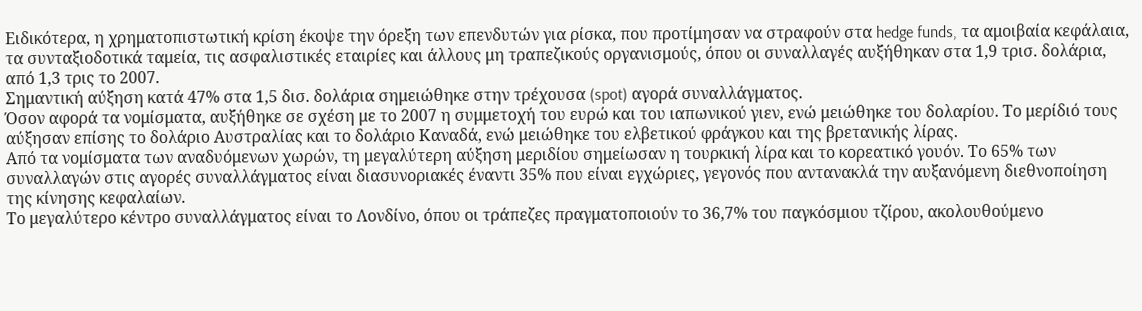Ειδικότερα, η χρηματοπιστωτική κρίση έκοψε την όρεξη των επενδυτών για ρίσκα, που προτίμησαν να στραφούν στα hedge funds, τα αμοιβαία κεφάλαια, τα συνταξιοδοτικά ταμεία, τις ασφαλιστικές εταιρίες και άλλους μη τραπεζικούς οργανισμούς, όπου οι συναλλαγές αυξήθηκαν στα 1,9 τρισ. δολάρια, από 1,3 τρις το 2007.
Σημαντική αύξηση κατά 47% στα 1,5 δισ. δολάρια σημειώθηκε στην τρέχουσα (spot) αγορά συναλλάγματος.
Όσον αφορά τα νομίσματα, αυξήθηκε σε σχέση με το 2007 η συμμετοχή του ευρώ και του ιαπωνικού γιεν, ενώ μειώθηκε του δολαρίου. Το μερίδιό τους αύξησαν επίσης το δολάριο Αυστραλίας και το δολάριο Καναδά, ενώ μειώθηκε του ελβετικού φράγκου και της βρετανικής λίρας.
Από τα νομίσματα των αναδυόμενων χωρών, τη μεγαλύτερη αύξηση μεριδίου σημείωσαν η τουρκική λίρα και το κορεατικό γουόν. Το 65% των συναλλαγών στις αγορές συναλλάγματος είναι διασυνοριακές έναντι 35% που είναι εγχώριες, γεγονός που αντανακλά την αυξανόμενη διεθνοποίηση της κίνησης κεφαλαίων.
Το μεγαλύτερο κέντρο συναλλάγματος είναι το Λονδίνο, όπου οι τράπεζες πραγματοποιούν το 36,7% του παγκόσμιου τζίρου, ακολουθούμενο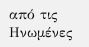από τις Ηνωμένες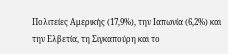Πολιτείες Αμερικής (17,9%), την Ιαπωνία (6,2%) και την Ελβετία, τη Σιγκαπούρη και το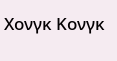Χονγκ Κονγκ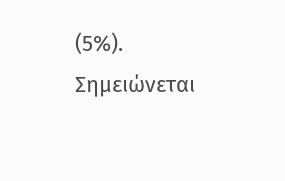(5%).
Σημειώνεται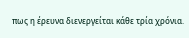πως η έρευνα διενεργείται κάθε τρία χρόνια.